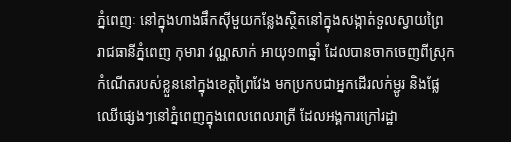ភ្នំពេញៈ នៅក្នុងហាងផឹកស៊ីមួយកន្លែងស្ថិតនៅក្នុងសង្កាត់ទួលស្វាយព្រៃ រាជធានីភ្នំពេញ កុមារា វណ្ណសាក់ អាយុ១៣ឆ្នាំ ដែលបានចាកចេញពីស្រុកកំណើតរបស់ខ្លួននៅក្នុងខេត្តព្រៃវែង មកប្រកបជាអ្នកដើរលក់ម្ជូរ និងផ្លែឈើផ្សេងៗនៅភ្នំពេញក្នុងពេលពេលរាត្រី ដែលអង្គការក្រៅរដ្ឋា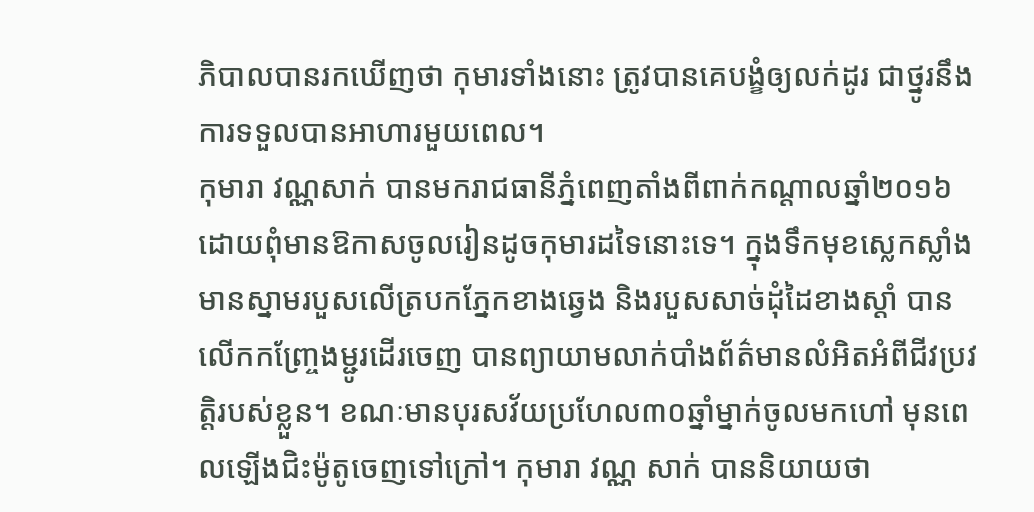ភិបាលបានរកឃើញថា កុមារទាំងនោះ ត្រូវបានគេបង្ខំឲ្យលក់ដូរ ជាថ្នូរនឹងការទទួលបានអាហារមួយពេល។
កុមារា វណ្ណសាក់ បានមករាជធានីភ្នំពេញតាំងពីពាក់កណ្តាលឆ្នាំ២០១៦ ដោយពុំមានឱកាសចូលរៀនដូចកុមារដទៃនោះទេ។ ក្នុងទឹកមុខស្លេកស្លាំងមានស្នាមរបួសលើត្របកភ្នែកខាងឆ្វេង និងរបួសសាច់ដុំដៃខាងស្តាំ បានលើកកញ្ច្រែងម្ជូរដើរចេញ បានព្យាយាមលាក់បាំងព័ត៌មានលំអិតអំពីជីវប្រវត្តិរបស់ខ្លួន។ ខណៈមានបុរសវ័យប្រហែល៣០ឆ្នាំម្នាក់ចូលមកហៅ មុនពេលឡើងជិះម៉ូតូចេញទៅក្រៅ។ កុមារា វណ្ណ សាក់ បាននិយាយថា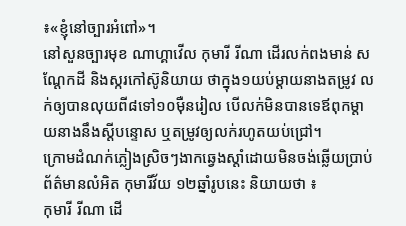៖«ខ្ញុំនៅច្បារអំពៅ»។
នៅសួនច្បារមុខ ណាហ្គាវើល កុមារី រីណា ដើរលក់ពងមាន់ សណ្តែកដី និងស្ករកៅស៊ូនិយាយ ថាក្នុង១យប់ម្តាយនាងតម្រូវ លក់ឲ្យបានលុយពី៨ទៅ១០ម៉ឺនរៀល បើលក់មិនបានទេឪពុកម្តាយនាងនឹងស្តីបន្ទោស ឬតម្រូវឲ្យលក់រហូតយប់ជ្រៅ។
ក្រោមដំណក់ភ្លៀងស្រិចៗងាកឆ្វេងស្តាំដោយមិនចង់ឆ្លើយប្រាប់ព័ត៌មានលំអិត កុមារីវ័យ ១២ឆ្នាំរូបនេះ និយាយថា ៖
កុមារី រីណា ដើ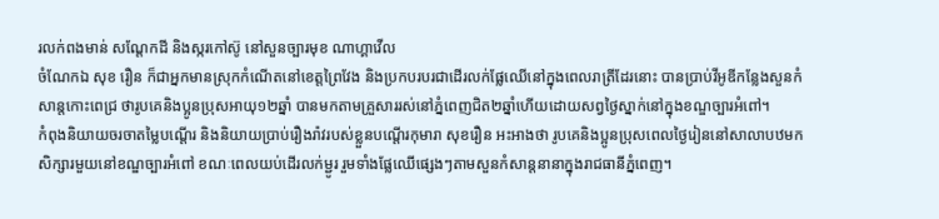រលក់ពងមាន់ សណ្តែកដី និងស្ករកៅស៊ូ នៅសួនច្បារមុខ ណាហ្គាវើល
ចំណែកឯ សុខ រឿន ក៏ជាអ្នកមានស្រុកកំណើតនៅខេត្តព្រៃវែង និងប្រកបរបរជាដើរលក់ផ្លែឈើនៅក្នុងពេលរាត្រីដែរនោះ បានប្រាប់វីអូឌីកន្លែងសួនកំសាន្តកោះពេជ្រ ថារូបគេនិងប្អូនប្រុសអាយុ១២ឆ្នាំ បានមកតាមគ្រួសាររស់នៅភ្នំពេញជិត២ឆ្នាំហើយដោយសព្វថ្ងៃស្នាក់នៅក្នុងខណ្ឌច្បារអំពៅ។
កំពុងនិយាយចរចាតម្លៃបណ្តើរ និងនិយាយប្រាប់រឿងរ៉ាវរបស់ខ្លួនបណ្តើរកុមារា សុខរឿន អះអាងថា រូបគេនិងប្អូនប្រុសពេលថ្ងៃរៀននៅសាលាបឋមកសិក្សារមួយនៅខណ្ឌច្បារអំពៅ ខណៈពេលយប់ដើរលក់ម្ជូរ រួមទាំងផ្លែឈើផ្សេងៗតាមសួនកំសាន្តនានាក្នុងរាជធានីភ្នំពេញ។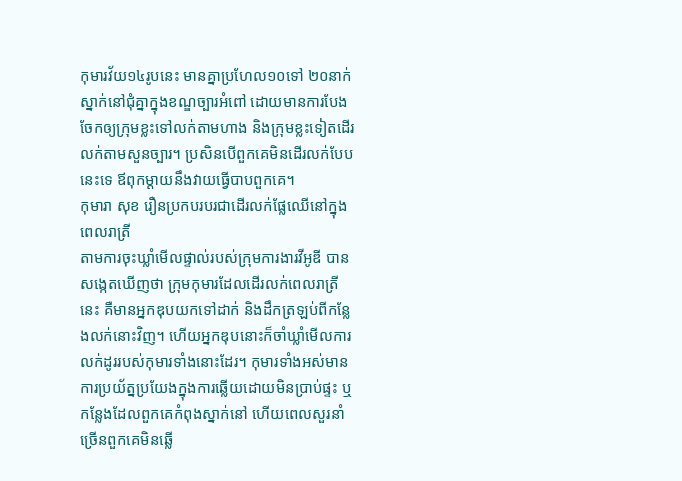កុមារវ័យ១៤រូបនេះ មានគ្នាប្រហែល១០ទៅ ២០នាក់ស្នាក់នៅជុំគ្នាក្នុងខណ្ឌច្បារអំពៅ ដោយមានការបែងចែកឲ្យក្រុមខ្លះទៅលក់តាមហាង និងក្រុមខ្លះទៀតដើរលក់តាមសួនច្បារ។ ប្រសិនបើពួកគេមិនដើរលក់បែបនេះទេ ឪពុកម្តាយនឹងវាយធ្វើបាបពួកគេ។
កុមារា សុខ រឿនប្រកបរបរជាដើរលក់ផ្លែឈើនៅក្នុងពេលរាត្រី
តាមការចុះឃ្លាំមើលផ្ទាល់របស់ក្រុមការងារវីអូឌី បានសង្កេតឃើញថា ក្រុមកុមារដែលដើរលក់ពេលរាត្រីនេះ គឺមានអ្នកឌុបយកទៅដាក់ និងដឹកត្រឡប់ពីកន្លែងលក់នោះវិញ។ ហើយអ្នកឌុបនោះក៏ចាំឃ្លាំមើលការលក់ដូររបស់កុមារទាំងនោះដែរ។ កុមារទាំងអស់មានការប្រយ័ត្នប្រយែងក្នុងការឆ្លើយដោយមិនប្រាប់ផ្ទះ ឬកន្លែងដែលពួកគេកំពុងស្នាក់នៅ ហើយពេលសួរនាំច្រើនពួកគេមិនឆ្លើ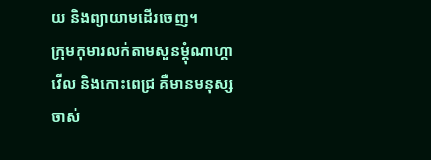យ និងព្យាយាមដើរចេញ។
ក្រុមកុមារលក់តាមសួនម្តុំណាហ្គាវើល និងកោះពេជ្រ គឺមានមនុស្សចាស់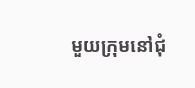មួយក្រុមនៅជុំ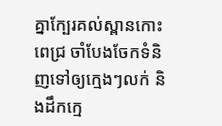គ្នាក្បែរគល់ស្ពានកោះពេជ្រ ចាំបែងចែកទំនិញទៅឲ្យក្មេងៗលក់ និងដឹកកេ្ម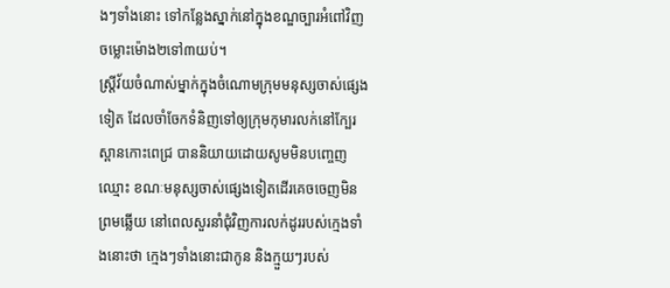ងៗទាំងនោះ ទៅកន្លែងស្នាក់នៅក្នុងខណ្ឌច្បារអំពៅវិញ ចម្លោះម៉ោង២ទៅ៣យប់។
ស្រ្តីវ័យចំណាស់ម្នាក់ក្នុងចំណោមក្រុមមនុស្សចាស់ផ្សេងទៀត ដែលចាំចែកទំនិញទៅឲ្យក្រុមកុមារលក់នៅក្បែរស្ពានកោះពេជ្រ បាននិយាយដោយសូមមិនបញ្ចេញឈ្មោះ ខណៈមនុស្សចាស់ផ្សេងទៀតដើរគេចចេញមិនព្រមឆ្លើយ នៅពេលសួរនាំជុំវិញការលក់ដូររបស់ក្មេងទាំងនោះថា ក្មេងៗទាំងនោះជាកូន និងក្មួយៗរបស់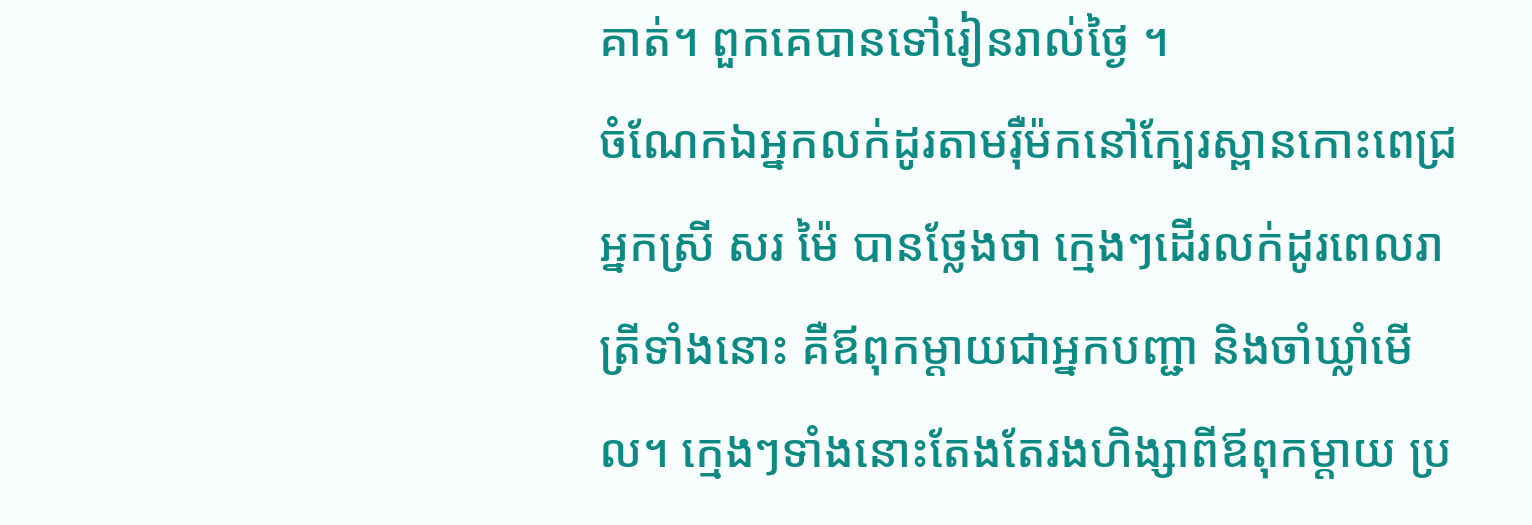គាត់។ ពួកគេបានទៅរៀនរាល់ថ្ងៃ ។
ចំណែកឯអ្នកលក់ដូរតាមរ៉ឺម៉កនៅក្បែរស្ពានកោះពេជ្រ អ្នកស្រី សរ ម៉ៃ បានថ្លែងថា ក្មេងៗដើរលក់ដូរពេលរាត្រីទាំងនោះ គឺឪពុកម្តាយជាអ្នកបញ្ជា និងចាំឃ្លាំមើល។ ក្មេងៗទាំងនោះតែងតែរងហិង្សាពីឪពុកម្តាយ ប្រ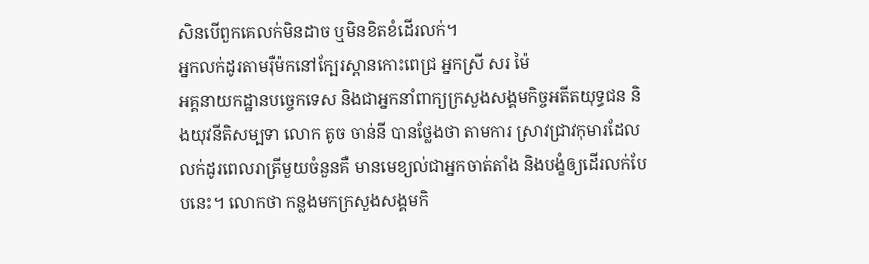សិនបើពួកគេលក់មិនដាច ឬមិនខិតខំដើរលក់។
អ្នកលក់ដូរតាមរ៉ឺម៉កនៅក្បែរស្ពានកោះពេជ្រ អ្នកស្រី សរ ម៉ៃ
អគ្គនាយកដ្ឋានបច្ចេកទេស និងជាអ្នកនាំពាក្យក្រសួងសង្គមកិច្ចអតីតយុទ្ធជន និងយុវនីតិសម្បទា លោក តូច ចាន់នី បានថ្លែងថា តាមការ ស្រាវជ្រាវកុមារដែលលក់ដូរពេលរាត្រីមួយចំនួនគឺ មានមេខ្យល់ជាអ្នកចាត់តាំង និងបង្ខំឲ្យដើរលក់បែបនេះ។ លោកថា កន្លងមកក្រសួងសង្គមកិ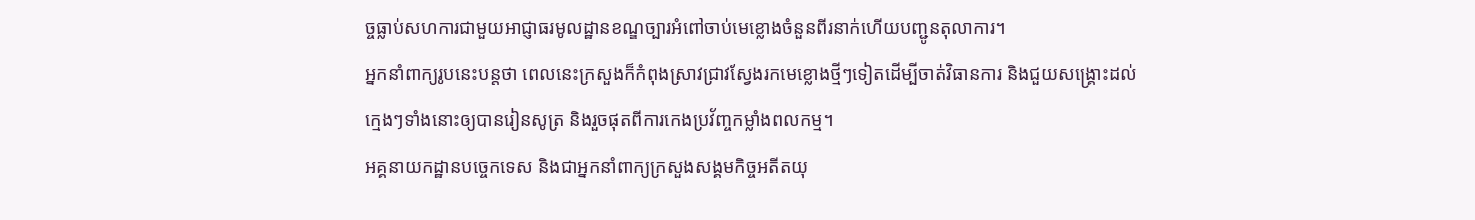ច្ចធ្លាប់សហការជាមួយអាជ្ញាធរមូលដ្ឋានខណ្ឌច្បារអំពៅចាប់មេខ្លោងចំនួនពីរនាក់ហើយបញ្ជូនតុលាការ។
អ្នកនាំពាក្យរូបនេះបន្តថា ពេលនេះក្រសួងក៏កំពុងស្រាវជ្រាវស្វែងរកមេខ្លោងថ្មីៗទៀតដើម្បីចាត់វិធានការ និងជួយសង្គ្រោះដល់ក្មេងៗទាំងនោះឲ្យបានរៀនសូត្រ និងរួចផុតពីការកេងប្រវ័ញ្ចកម្លាំងពលកម្ម។
អគ្គនាយកដ្ឋានបច្ចេកទេស និងជាអ្នកនាំពាក្យក្រសួងសង្គមកិច្ចអតីតយុ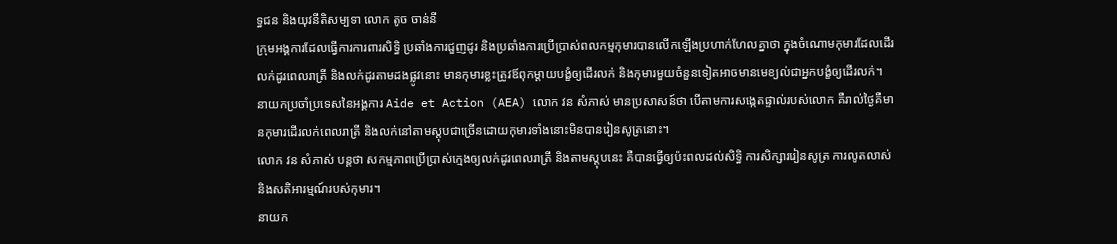ទ្ធជន និងយុវនីតិសម្បទា លោក តូច ចាន់នី
ក្រុមអង្គការដែលធ្វើការការពារសិទ្ធិ ប្រឆាំងការជួញដូរ និងប្រឆាំងការប្រើប្រាស់ពលកម្មកុមារបានលើកឡើងប្រហាក់ហែលគ្នាថា ក្នុងចំណោមកុមារដែលដើរលក់ដូរពេលរាត្រី និងលក់ដូរតាមដងផ្លូវនោះ មានកុមារខ្លះត្រូវឪពុកម្តាយបង្ខំឲ្យដើរលក់ និងកុមារមួយចំនួនទៀតអាចមានមេខ្យល់ជាអ្នកបង្ខំឲ្យដើរលក់។
នាយកប្រចាំប្រទេសនៃអង្គការ Aide et Action (AEA) លោក វន សំភាស់ មានប្រសាសន៍ថា បើតាមការសង្កេតផ្ទាល់របស់លោក គឺរាល់ថ្ងៃគឺមានកុមារដើរលក់ពេលរាត្រី និងលក់នៅតាមស្តុបជាច្រើនដោយកុមារទាំងនោះមិនបានរៀនសូត្រនោះ។
លោក វន សំភាស់ បន្តថា សកម្មភាពប្រើប្រាស់ក្មេងឲ្យលក់ដូរពេលរាត្រី និងតាមស្តុបនេះ គឺបានធ្វើឲ្យប៉ះពលដល់សិទ្ធិ ការសិក្សាររៀនសូត្រ ការលូតលាស់ និងសតិអារម្មណ៍របស់កុមារ។
នាយក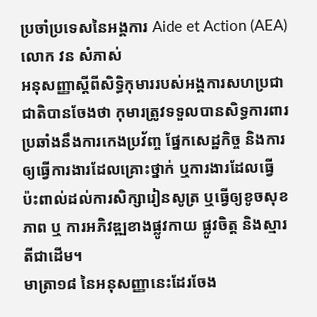ប្រចាំប្រទេសនៃអង្គការ Aide et Action (AEA) លោក វន សំភាស់
អនុសញ្ញាស្តីពីសិទ្ធិកុមាររបស់អង្គការសហប្រជាជាតិបានចែងថា កុមារត្រូវទទួលបានសិទ្ធការពារ ប្រឆាំងនឹងការកេងប្រវ័ញ្ច ផ្នែកសេដ្ឋកិច្ច និងការឲ្យធ្វើការងារដែលគ្រោះថ្នាក់ ឬការងារដែលធ្វើប៉ះពាល់ដល់ការសិក្សារៀនសូត្រ ឬធ្វើឲ្យខូចសុខភាព ឬ ការអភិវឌ្ឍខាងផ្លូវកាយ ផ្លូវចិត្ត និងស្មារតីជាដើម។
មាត្រា១៨ នៃអនុសញ្ញានេះដែរចែង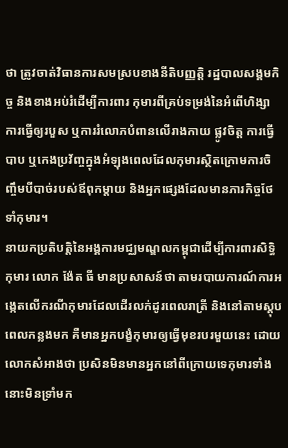ថា ត្រូវចាត់វិធានការសមស្របខាងនីតិបញ្ញតិ្ត រដ្ឋបាលសង្គមកិច្ច និងខាងអប់រំដើម្បីការពារ កុមារពីគ្រប់ទម្រង់នៃអំពើហិង្សា ការធ្វើឲ្យរបួស ឬការរំលោភបំពានលើរាងកាយ ផ្លូវចិត្ត ការធ្វើបាប ឬកេងប្រវ័ញ្ចក្នុងអំឡុងពេលដែលកុមារស្ថិតក្រោមការចិញ្ចឹមបីបាច់របស់ឪពុកម្តាយ និងអ្នកផ្សេងដែលមានភារកិច្ចថែទាំកុមារ។
នាយកប្រតិបត្តិនៃអង្គការមជ្ឈមណ្ឌលកម្ពុជាដើម្បីការពារសិទ្ធិកុមារ លោក ង៉ែត ធី មានប្រសាសន៍ថា តាមរបាយការណ៍ការអង្កេតលើករណីកុមារដែលដើរលក់ដូរពេលរាត្រី និងនៅតាមស្តុបពេលកន្លងមក គឺមានអ្នកបង្ខំកុមារឲ្យធ្វើមុខរបរមួយនេះ ដោយលោកសំអាងថា ប្រសិនមិនមានអ្នកនៅពីក្រោយទេកុមារទាំងនោះមិនទ្រាំមក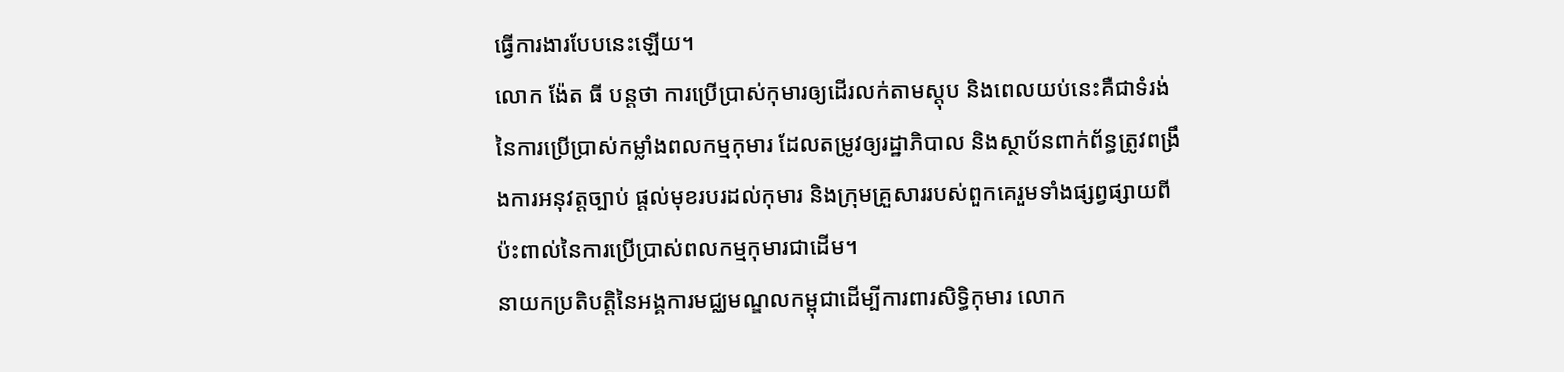ធ្វើការងារបែបនេះឡើយ។
លោក ង៉ែត ធី បន្តថា ការប្រើប្រាស់កុមារឲ្យដើរលក់តាមស្តុប និងពេលយប់នេះគឺជាទំរង់នៃការប្រើប្រាស់កម្លាំងពលកម្មកុមារ ដែលតម្រូវឲ្យរដ្ឋាភិបាល និងស្ថាប័នពាក់ព័ន្ធត្រូវពង្រឹងការអនុវត្តច្បាប់ ផ្តល់មុខរបរដល់កុមារ និងក្រុមគ្រួសាររបស់ពួកគេរួមទាំងផ្សព្វផ្សាយពីប៉ះពាល់នៃការប្រើប្រាស់ពលកម្មកុមារជាដើម។
នាយកប្រតិបត្តិនៃអង្គការមជ្ឈមណ្ឌលកម្ពុជាដើម្បីការពារសិទ្ធិកុមារ លោក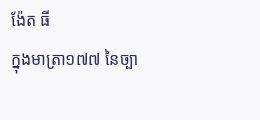ង៉ែត ធី
ក្នុងមាត្រា១៧៧ នៃច្បា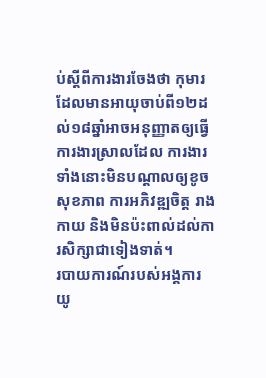ប់ស្តីពីការងារចែងថា កុមារដែលមានអាយុចាប់ពី១២ដល់១៨ឆ្នាំអាចអនុញ្ញាតឲ្យធ្វើការងារស្រាលដែល ការងារទាំងនោះមិនបណ្តាលឲ្យខូចសុខភាព ការអភិវឌ្ឍចិត្ត រាងកាយ និងមិនប៉ះពាល់ដល់ការសិក្សាជាទៀងទាត់។
របាយការណ៍របស់អង្គការ យូ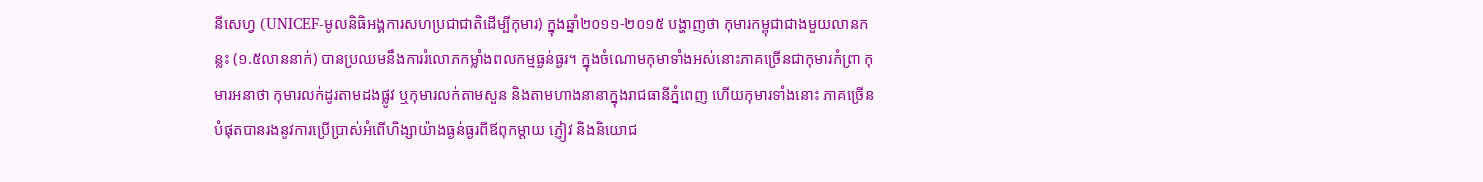នីសេហ្វ (UNICEF-មូលនិធិអង្គការសហប្រជាជាតិដើម្បីកុមារ) ក្នុងឆ្នាំ២០១១-២០១៥ បង្ហាញថា កុមារកម្ពុជាជាងមួយលានកន្លះ (១.៥លាននាក់) បានប្រឈមនឹងការរំលោភកម្លាំងពលកម្មធ្ងន់ធ្ងរ។ ក្នុងចំណោមកុមាទាំងអស់នោះភាគច្រើនជាកុមារកំព្រា កុមារអនាថា កុមារលក់ដូរតាមដងផ្លូវ ឬកុមារលក់តាមសួន និងតាមហាងនានាក្នុងរាជធានីភ្នំពេញ ហើយកុមារទាំងនោះ ភាគច្រើនបំផុតបានរងនូវការប្រើប្រាស់អំពើហិង្សាយ៉ាងធ្ងន់ធ្ងរពីឪពុកម្តាយ ភ្ញៀវ និងនិយោជ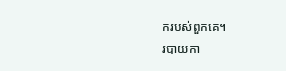ករបស់ពួកគេ។
របាយកា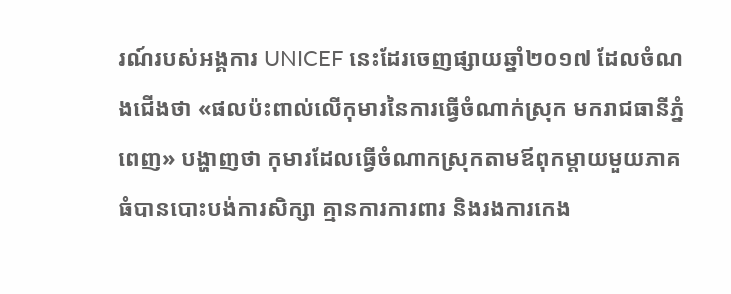រណ៍របស់អង្គការ UNICEF នេះដែរចេញផ្សាយឆ្នាំ២០១៧ ដែលចំណងជើងថា «ផលប៉ះពាល់លើកុមារនៃការធ្វើចំណាក់ស្រុក មករាជធានីភ្នំពេញ» បង្ហាញថា កុមារដែលធ្វើចំណាកស្រុកតាមឪពុកម្តាយមួយភាគធំបានបោះបង់ការសិក្សា គ្មានការការពារ និងរងការកេង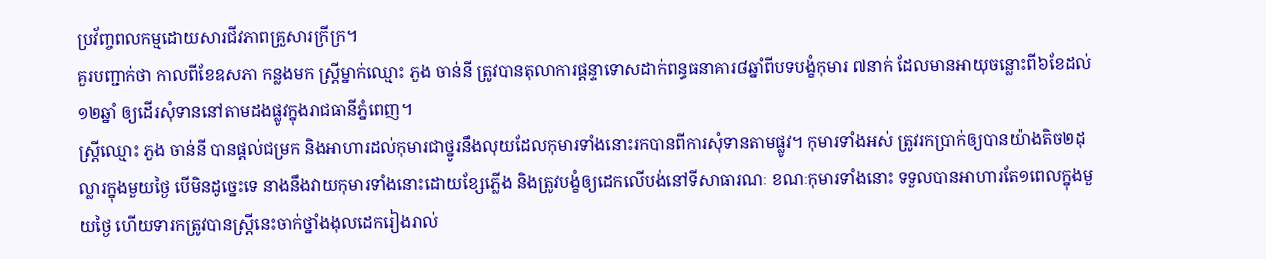ប្រវ័ញ្ចពលកម្មដោយសារជីវភាពគ្រួសារក្រីក្រ។
គួរបញ្ជាក់ថា កាលពីខែឧសភា កន្លងមក ស្ត្រីម្នាក់ឈ្មោះ ភួង ចាន់នី ត្រូវបានតុលាការផ្ដន្ទាទោសដាក់ពន្ធធនាគារ៨ឆ្នាំពីបទបង្ខំកុមារ ៧នាក់ ដែលមានអាយុចន្លោះពី៦ខែដល់១២ឆ្នាំ ឲ្យដើរសុំទាននៅតាមដងផ្លូវក្នុងរាជធានីភ្នំពេញ។
ស្ដ្រីឈ្មោះ ភួង ចាន់នី បានផ្ដល់ជម្រក និងអាហារដល់កុមារជាថ្នូរនឹងលុយដែលកុមារទាំងនោះរកបានពីការសុំទានតាមផ្លូវ។ កុមារទាំងអស់ ត្រូវរកប្រាក់ឲ្យបានយ៉ាងតិច២ដុល្លារក្នុងមួយថ្ងៃ បើមិនដូច្នេះទេ នាងនឹងវាយកុមារទាំងនោះដោយខ្សែភ្លើង និងត្រូវបង្ខំឲ្យដេកលើបង់នៅទីសាធារណៈ ខណៈកុមារទាំងនោះ ទទួលបានអាហារតែ១ពេលក្នុងមួយថ្ងៃ ហើយទារកត្រូវបានស្ដ្រីនេះចាក់ថ្នាំងងុលដេករៀងរាល់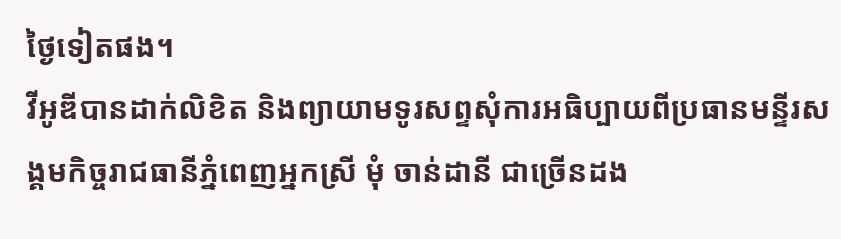ថ្ងៃទៀតផង។
វីអូឌីបានដាក់លិខិត និងព្យាយាមទូរសព្ទសុំការអធិប្បាយពីប្រធានមន្ទីរសង្គមកិច្ចរាជធានីភ្នំពេញអ្នកស្រី មុំ ចាន់ដានី ជាច្រើនដង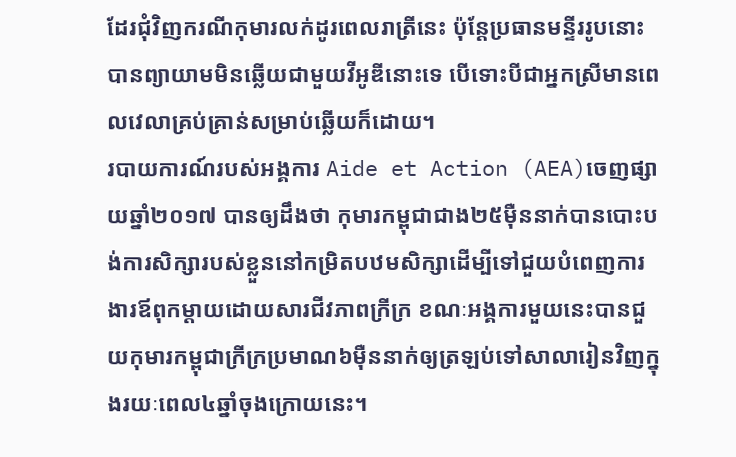ដែរជុំវិញករណីកុមារលក់ដូរពេលរាត្រីនេះ ប៉ុន្តែប្រធានមន្ទីររូបនោះ បានព្យាយាមមិនឆ្លើយជាមួយវីអូឌីនោះទេ បើទោះបីជាអ្នកស្រីមានពេលវេលាគ្រប់គ្រាន់សម្រាប់ឆ្លើយក៏ដោយ។
របាយការណ៍របស់អង្គការ Aide et Action (AEA)ចេញផ្សាយឆ្នាំ២០១៧ បានឲ្យដឹងថា កុមារកម្ពុជាជាង២៥ម៉ឺននាក់បានបោះបង់ការសិក្សារបស់ខ្លួននៅកម្រិតបឋមសិក្សាដើម្បីទៅជួយបំពេញការងារឪពុកម្តាយដោយសារជីវភាពក្រីក្រ ខណៈអង្គការមួយនេះបានជួយកុមារកម្ពុជាក្រីក្រប្រមាណ៦ម៉ឺននាក់ឲ្យត្រឡប់ទៅសាលារៀនវិញក្នុងរយៈពេល៤ឆ្នាំចុងក្រោយនេះ។